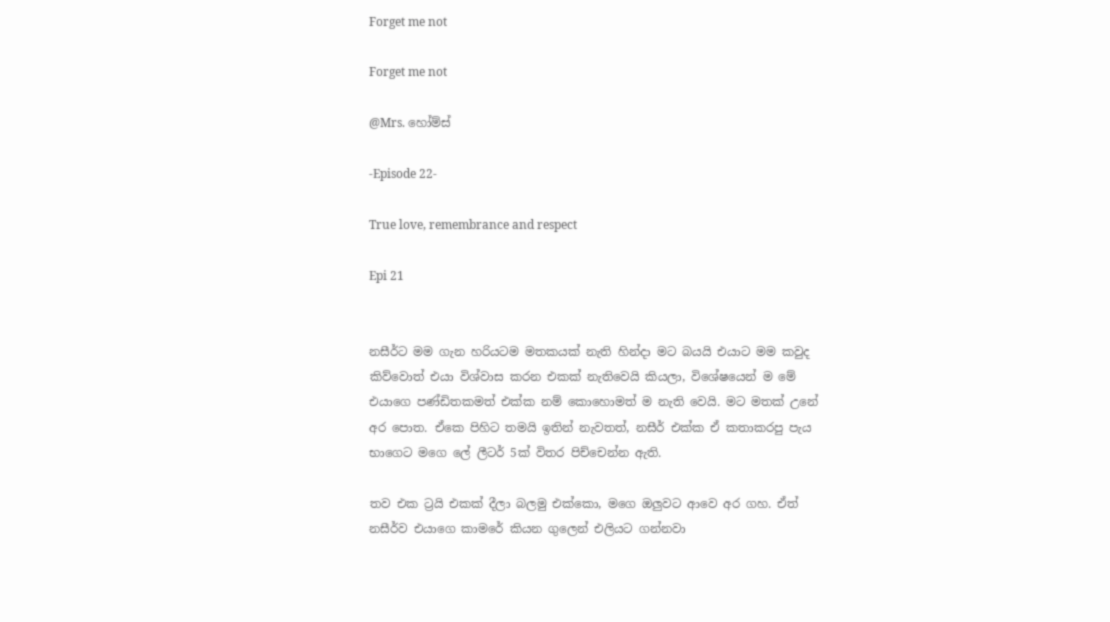Forget me not

Forget me not

@Mrs. හෝම්ස්

-Episode 22-

True love, remembrance and respect

Epi 21


නසීර්ට මම ගැන හරියටම මතකයක් නැති හින්දා මට බයයි එයාට මම කවුද කිව්වොත් එයා විශ්වාස කරන එකක් නැතිවෙයි කියලා, විශේෂයෙන් ම මේ එයාගෙ පණ්ඩිතකමත් එක්ක නම් කොහොමත් ම නැති වෙයි. මට මතක් උනේ අර පොත. ඒකෙ පිහිට තමයි ඉතින් නැවතත්, නසීර් එක්ක ඒ කතාකරපු පැය භාගෙට මගෙ ලේ ලීටර් 5ක් විතර පිච්චෙන්න ඇති.

තව එක ට්‍රයි එකක් දීලා බලමු එක්කො, මගෙ ඔලුවට ආවෙ අර ගහ. ඒත් නසීර්ව එයාගෙ කාමරේ කියන ගුලෙන් එලියට ගන්නවා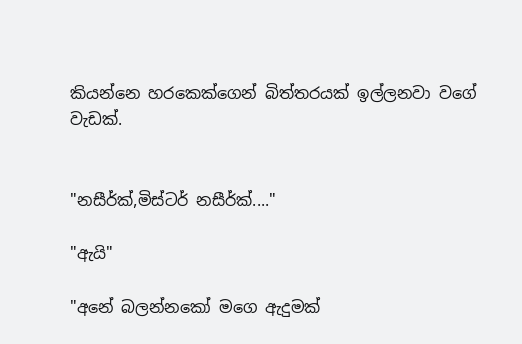කියන්නෙ හරකෙක්ගෙන් බිත්තරයක් ඉල්ලනවා වගේ වැඩක්.


"නසීර්ක්,මිස්ටර් නසීර්ක්...."

"ඇයි"

"අනේ බලන්නකෝ මගෙ ඇදුමක්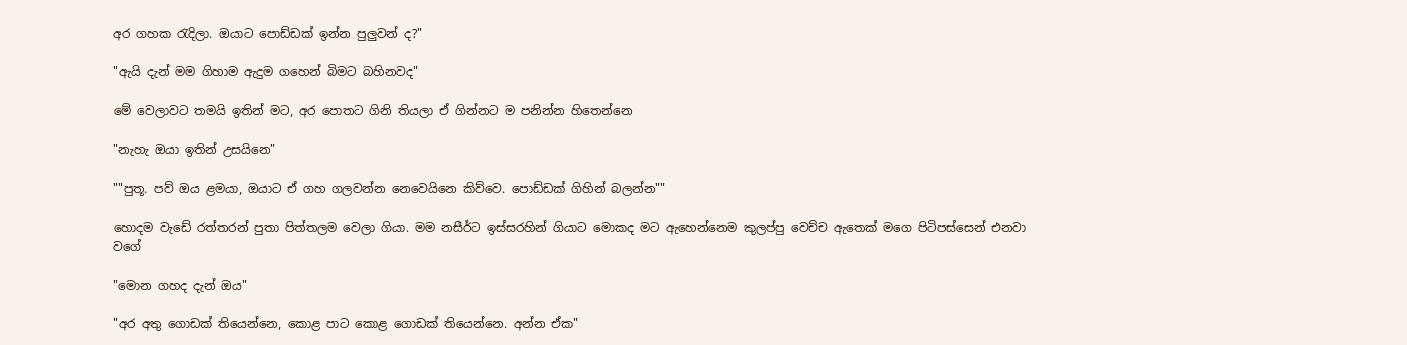අර ගහක රැදිලා. ඔයාට පොඩ්ඩක් ඉන්න පුලුවන් ද?"

"ඇයි දැන් මම ගිහාම ඇදුම ගහෙන් බිමට බහිනවද"

මේ වෙලාවට තමයි ඉතින් මට, අර පොතට ගිනි තියලා ඒ ගින්නට ම පනින්න හිතෙන්නෙ

"නැහැ ඔයා ඉතින් උසයිනෙ"

""පුතූ. පව් ඔය ළමයා, ඔයාට ඒ ගහ ගලවන්න නෙවෙයිනෙ කිව්වෙ. පොඩ්ඩක් ගිහින් බලන්න""

හොදම වැඩේ රත්තරන් පුතා පිත්තලම වෙලා ගියා. මම නසීර්ට ඉස්සරහින් ගියාට මොකද මට ඇහෙන්නෙම කුලප්පු වෙච්ච ඇතෙක් මගෙ පිටිපස්සෙන් එනවා වගේ

"මොන ගහද දැන් ඔය"

"අර අතු ගොඩක් තියෙන්නෙ, කොළ පාට කොළ ගොඩක් තියෙන්නෙ. අන්න ඒක"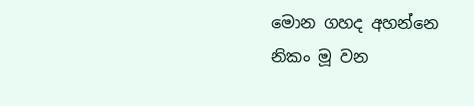මොන ගහද අහන්නෙ නිකං මූ වන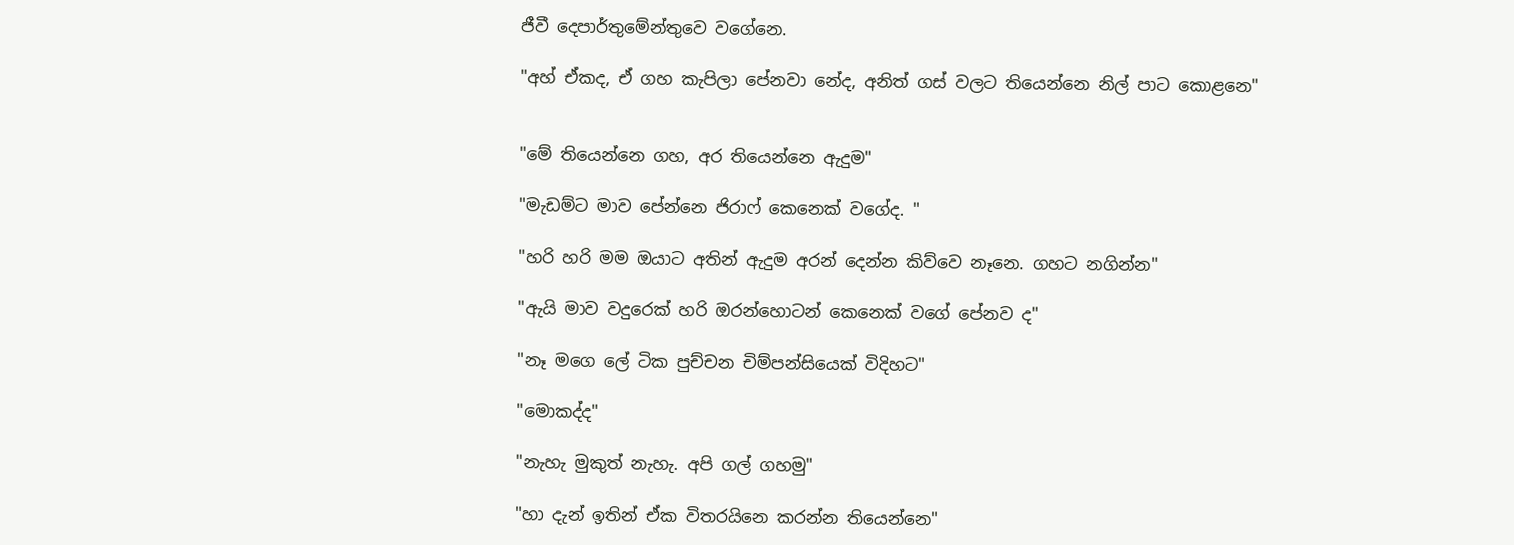ජීවී දෙපාර්තුමේන්තුවෙ වගේනෙ.

"අහ් ඒකද, ඒ ගහ කැපිලා පේනවා නේද, අනිත් ගස් වලට තියෙන්නෙ නිල් පාට කොළනෙ"


"මේ තියෙන්නෙ ගහ, අර තියෙන්නෙ ඇදුම"

"මැඩම්ට මාව පේන්නෙ ජිරාෆ් කෙනෙක් වගේද. "

"හරි හරි මම ඔයාට අතින් ඇදුම අරන් දෙන්න කිව්වෙ නෑනෙ. ගහට නගින්න"

"ඇයි මාව වදුරෙක් හරි ඔරන්හොටන් කෙනෙක් වගේ පේනව ද"

"නෑ මගෙ ලේ ටික පුච්චන චිම්පන්සියෙක් විදිහට"

"මොකද්ද"

"නැහැ මුකුත් නැහැ. අපි ගල් ගහමු"

"හා දැන් ඉතින් ඒක විතරයිනෙ කරන්න තියෙන්නෙ"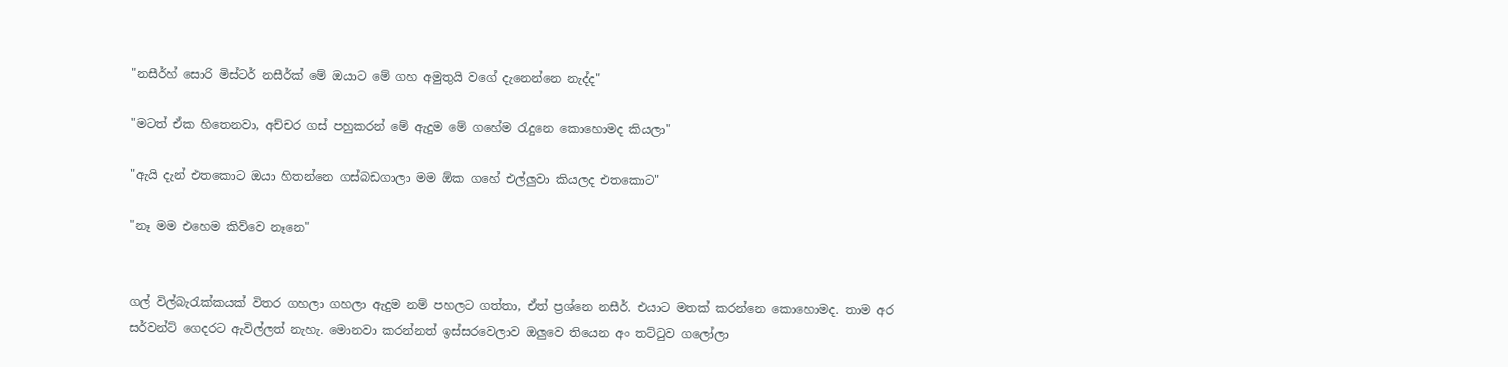"නසීර්හ් සොරි මිස්ටර් නසීර්ක් මේ ඔයාට මේ ගහ අමුතුයි වගේ දැනෙන්නෙ නැද්ද"

"මටත් ඒක හිතෙනවා, අච්චර ගස් පහුකරන් මේ ඇදුම මේ ගහේම රැදුනෙ කොහොමද කියලා"

"ඇයි දැන් එතකොට ඔයා හිතන්නෙ ගස්බඩගාලා මම ඕක ගහේ එල්ලුවා කියලද එතකොට"

"නෑ මම එහෙම කිව්වෙ නෑනෙ"


ගල් විල්බැරැක්කයක් විතර ගහලා ගහලා ඇදුම නම් පහලට ගත්තා, ඒත් ප්‍රශ්නෙ නසීර්. එයාට මතක් කරන්නෙ කොහොමද. තාම අර සර්වන්ට් ගෙදරට ඇවිල්ලත් නැහැ. මොනවා කරන්නත් ඉස්සරවෙලාව ඔලුවෙ තියෙන අං තට්ටුව ගලෝලා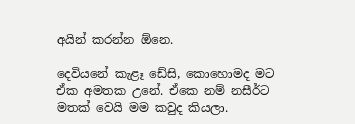අයින් කරන්න ඕනෙ.

දෙවියනේ කැළෑ ඩේසි, කොහොමද මට ඒක අමතක උනේ. ඒකෙ නම් නසීර්ට මතක් වෙයි මම කවුද කියලා.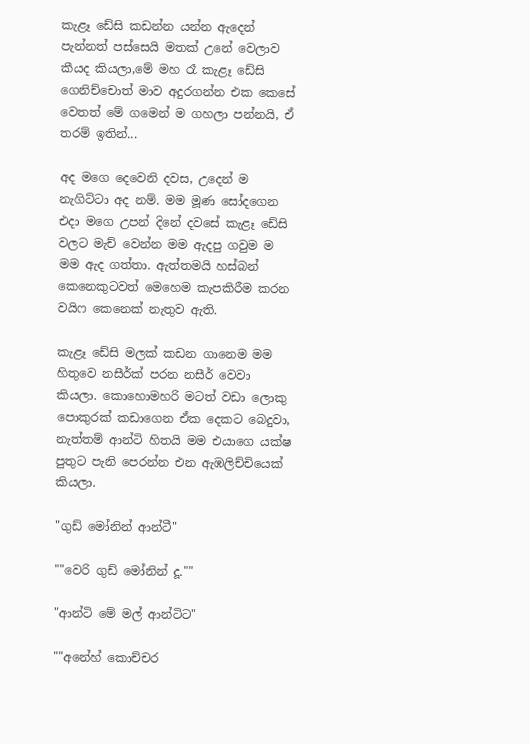කැළෑ ඩේසි කඩන්න යන්න ඇදෙන් පැන්නත් පස්සෙයි මතක් උනේ වෙලාව කීයද කියලා,මේ මහ රෑ කැළෑ ඩේසි ගෙනිච්චොත් මාව අදුරගන්න එක කෙසේ වෙතත් මේ ගමෙන් ම ගහලා පන්නයි, ඒ තරම් ඉතින්...

අද මගෙ දෙවෙනි දවස, උදෙන් ම නැගිට්ටා අද නම්. මම මූණ සෝදගෙන එදා මගෙ උපන් දිනේ දවසේ කැළෑ ඩේසි වලට මැච් වෙන්න මම ඇදපු ගවුම ම මම ඇද ගත්තා. ඇත්තමයි හස්බන් කෙනෙකුටවත් මෙහෙම කැපකිරීම කරන වයිෆ කෙනෙක් නැතුව ඇති.

කැළෑ ඩේසි මලක් කඩන ගානෙම මම හිතුවෙ නසීර්ක් පරන නසීර් වෙවා කියලා. කොහොමහරි මටත් වඩා ලොකු පොකුරක් කඩාගෙන ඒක දෙකට බෙදුවා, නැත්තම් ආන්ටි හිතයි මම එයාගෙ යක්ෂ පුතුට පැනි පෙරන්න එන ඇඹලිච්චියෙක් කියලා.

"ගුඩ් මෝනින් ආන්ටී"

""වෙරි ගුඩ් මෝනින් දූ.""

"ආන්ටි මේ මල් ආන්ටිට"

""අනේහ් කොච්චර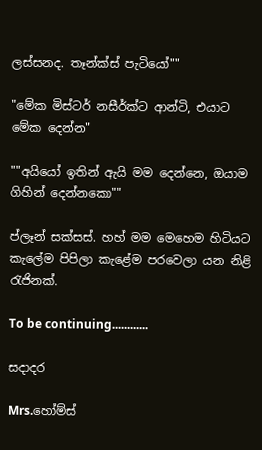ලස්සනද. තෑන්ක්ස් පැටියෝ""

"මේක මිස්ටර් නසීර්ක්ට ආන්ටි, එයාට මේක දෙන්න"

""අයියෝ ඉතින් ඇයි මම දෙන්නෙ, ඔයාම ගිහින් දෙන්නකො""

ප්ලෑන් සක්සස්. හහ් මම මෙහෙම හිටියට කැලේම පිපිලා කැළේම පරවෙලා යන නිළි රැජිනක්.

To be continuing............

සදාදර

Mrs.හෝම්ස්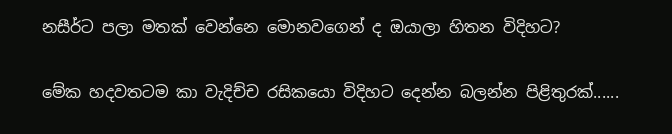නසීර්ට පලා මතක් වෙන්නෙ මොනවගෙන් ද ඔයාලා හිතන විදිහට?

මේක හදවතටම කා වැදිච්ච රසිකයො විදිහට දෙන්න බලන්න පිළිතුරක්......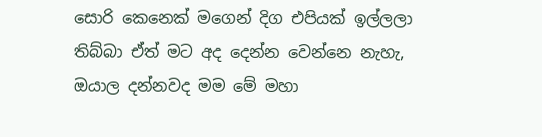සොරි කෙනෙක් මගෙන් දිග එපියක් ඉල්ලලා තිබ්බා ඒත් මට අද දෙන්න වෙන්නෙ නැහැ, ඔයාල දන්නවද මම මේ මහා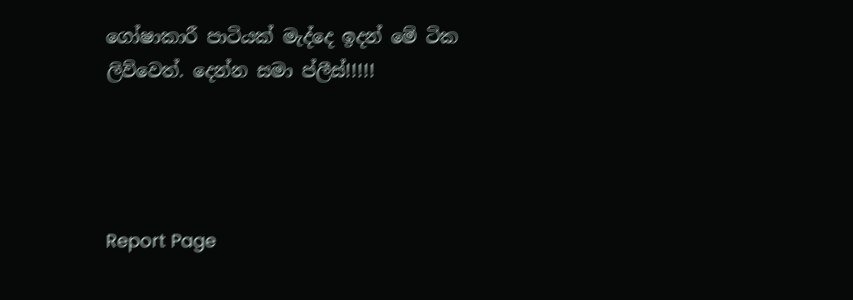ගෝෂාකාරී පාටියක් මැද්දෙ ඉදන් මේ ටික ලිව්වෙත්. දෙන්න සමා ප්ලීස්!!!!!




Report Page